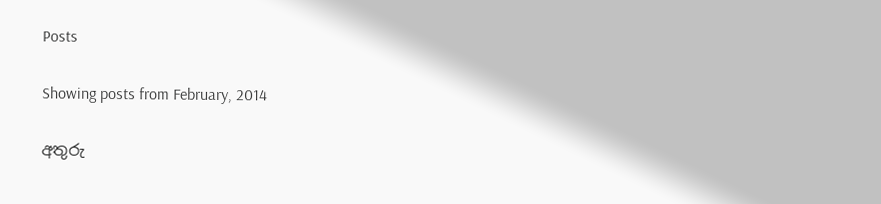Posts

Showing posts from February, 2014

අතුරු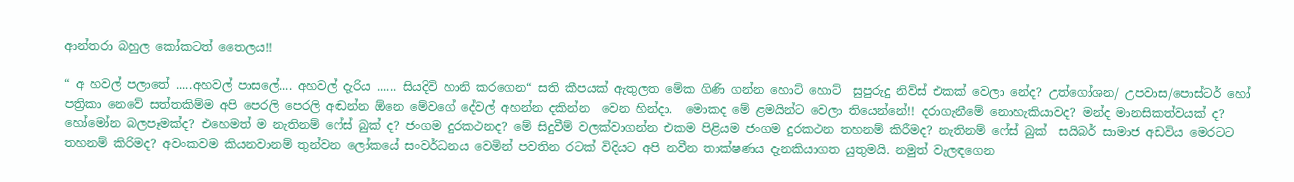ආන්තරා බහුල කෝකටත් තෛලය!!

“ අ හවල් පලාතේ .....අහවල් පාසලේ.... අහවල් දැරිය ...... සියදිවි හානි කරගෙන“ සති කීපයක් ඇතුලත මේක ගිණි ගන්න හොට් හොට්  සුපුරුදු නිව්ස් එකක් වෙලා නේද? උත්ගෝශන/ උපවාස/පොස්ටර් හෝ පත්‍රිකා නෙවේ සත්තකිම්ම අපි පෙරලි පෙරලි අඬන්න ඕනෙ මේවගේ දේවල් අහන්න දකින්න  වෙන හින්දා.  මොකද මේ ළමයින්ට වෙලා තියෙන්නේ!! දරාගැනීමේ නොහැකියාවද? මන්ද මානසිකත්වයක් ද? හෝමෝන බලපෑමක්ද? එහෙමත් ම නැතිනම් ෆේස් බුක් ද? ජංගම දුරකථනද? මේ සිදුවීම් වලක්වාගන්න එකම පිළියම ජංගම දුරකථන තහනම් කිරීමද? නැතිනම් ෆේස් බුක්  සයිබර් සාමාජ අඩවිය මෙරටට තහනම් කිරිමද? අවංකවම කියනවානම් තුන්වන ලෝකයේ සංවර්ධනය වෙමින් පවතින රටක් විදියට අපි නවීන තාක්ෂණය දැනකියාගත යුතුමයි. නමුත් වැලඳගෙන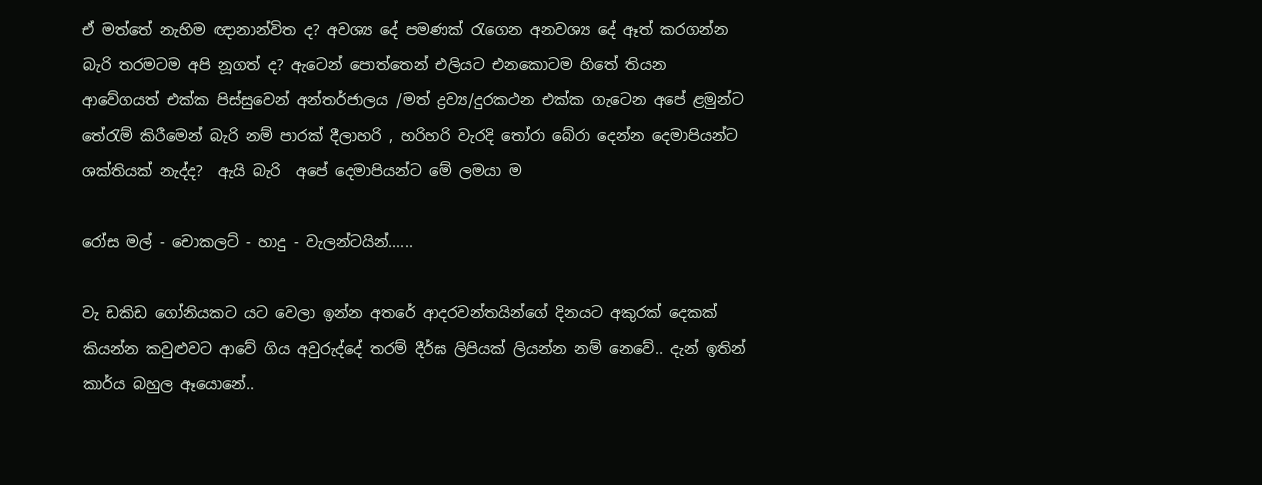ඒ මත්තේ නැහිම ඥානාන්විත ද? අවශ්‍ය දේ පමණක් රැගෙන අනවශ්‍ය දේ ඈත් කරගන්න බැරි තරමටම අපි නූගත් ද? ඇටෙන් පොත්තෙන් එලියට එනකොටම හිතේ තියන ආවේගයත් එක්ක පිස්සුවෙන් අන්තර්ජාලය /මත් ද්‍රව්‍ය/දුරකථන එක්ක ගැටෙන අපේ ළමුන්ට තේරැම් කිරීමෙන් බැරි නම් පාරක් දීලාහරි , හරිහරි වැරදි තෝරා බේරා දෙන්න දෙමාපියන්ට ශක්තියක් නැද්ද?  ඇයි බැරි  අපේ දෙමාපියන්ට මේ ලමයා ම

රෝස මල් - චොකලට් - හාදු - වැලන්ටයින්......

වැ ඩකිඩ ගෝනියකට යට වෙලා ඉන්න අතරේ ආදරවන්තයින්ගේ දිනයට අකුරක් දෙකක් කියන්න කවුළුවට ආවේ ගිය අවුරුද්දේ තරම් දීර්ඝ ලිපියක් ලියන්න නම් නෙවේ.. දැන් ඉතින් කාර්ය බහුල ඈයොනේ..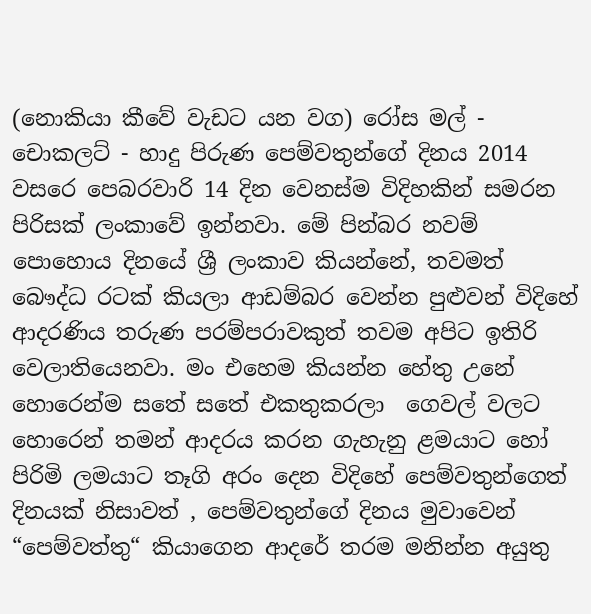(නොකියා කීවේ වැඩට යන වග) රෝස මල් - චොකලට් - හාදු පිරුණ පෙම්වතුන්ගේ දිනය 2014 වසරෙ පෙබරවාරි 14 දින වෙනස්ම විදිහකින් සමරන පිරිසක් ලංකාවේ ඉන්නවා. මේ පින්බර නවම් පොහොය දිනයේ ශ්‍රී ලංකාව කියන්නේ, තවමත් බෞද්ධ රටක් කියලා ආඩම්බර වෙන්න පුළුවන් විදිහේ ආදරණිය තරුණ පරම්පරාවකුත් තවම අපිට ඉතිරි වෙලාතියෙනවා. මං එහෙම කියන්න හේතු උනේ හොරෙන්ම සතේ සතේ එකතුකරලා  ගෙවල් වලට හොරෙන් තමන් ආදරය කරන ගැහැනු ළමයාට හෝ පිරිමි ලමයාට තෑගි අරං දෙන විදිහේ පෙම්වතුන්ගෙත් දිනයක් නිසාවත් , පෙම්වතුන්ගේ දිනය මුවාවෙන් “පෙම්වත්තු“ කියාගෙන ආදරේ තරම මනින්න අයුතු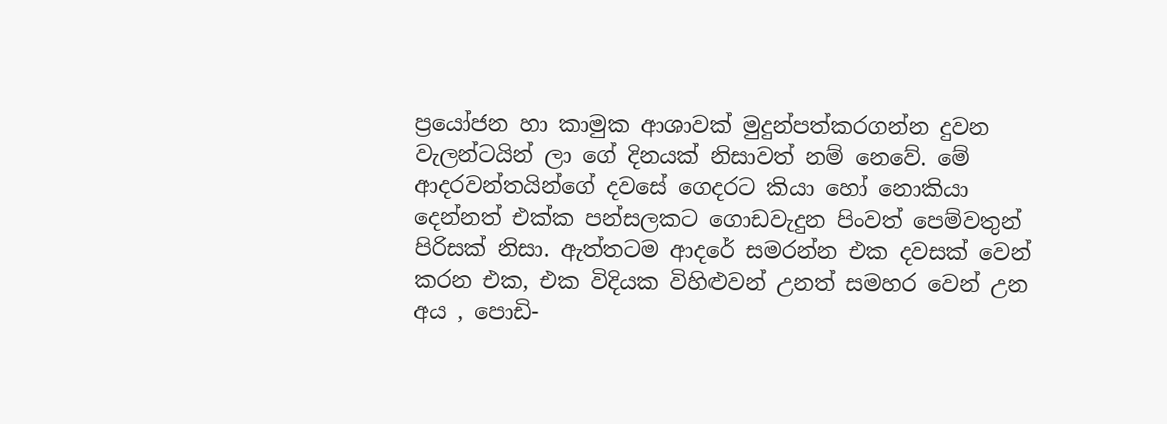ප්‍ර‍යෝජන හා කාමුක ආශාවක් මුදුන්පත්කරගන්න දුවන වැලන්ටයින් ලා ගේ දිනයක් නිසාවත් නම් නෙවේ. මේ ආදරවන්තයින්ගේ දවසේ ගෙදරට කියා හෝ නොකියා දෙන්නත් එක්ක පන්සලකට ගොඩවැදුන පිංවත් පෙම්වතුන් පිරිසක් නිසා. ඇත්තටම ආදරේ සමරන්න එක දවසක් වෙන් කරන එක, එක විදියක විහිළුවන් උනත් සමහර වෙන් උන අය , පොඩි-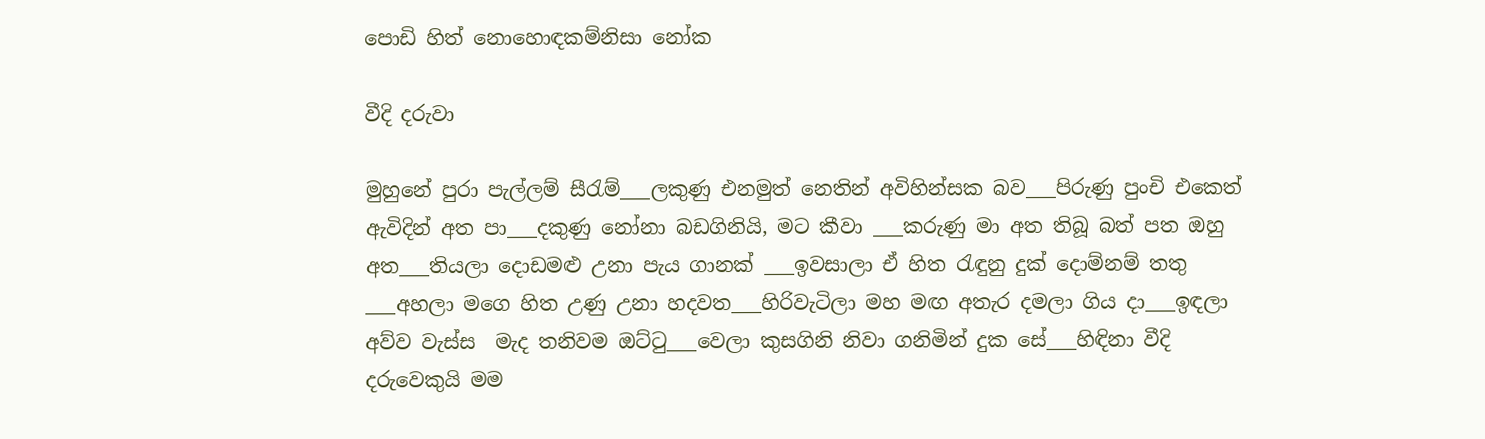පොඩි හිත් නොහොඳකම්නිසා නෝක

වීදි දරුවා

මුහුනේ පුරා පැල්ලම් සීරැම්___ලකුණු එනමුත් නෙතින් අවිහින්සක බව___පිරුණු පුංචි එකෙත් ඇවිදින් අත පා___දකුණු නෝනා බඩගිනියි, මට කීවා ___කරුණු මා අත තිබූ බත් පත ඔහු අත___තියලා දොඩමළු උනා පැය ගානක් ___ඉවසාලා ඒ හිත රැඳුනු දුක් දොම්නම් තතු ___අහලා මගෙ හිත උණු උනා හදවත___හිරිවැටිලා මහ මඟ අතැර දමලා ගිය දා___ඉඳලා අව්ව වැස්ස  මැද තනිවම ඔට්ටු___වෙලා කුසගිනි නිවා ගනිමින් දුක සේ___හිඳිනා වීදි දරුවෙකුයි මම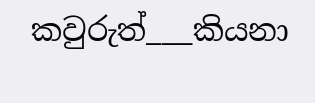කවුරුත්___කියනා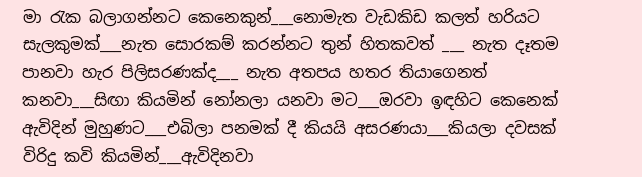මා රැක බලාගන්නට කෙනෙකුන්___නොමැත වැඩකිඩ කලත් හරියට සැලකුමක්___නැත සොරකම් කරන්නට තුන් හිතකවත් ___ නැත දෑතම පානවා හැර පිලිසරණක්ද___ නැත අතපය හතර තියාගෙනත් කනවා___සිඟා කියමින් නෝනලා යනවා මට___ඔරවා ඉඳහිට කෙනෙක් ඇවිදින් මුහුණට___එබිලා පනමක් දී කියයි අසරණයා___කියලා දවසක් විරිදු කවි කියමින්___ඇවිදිනවා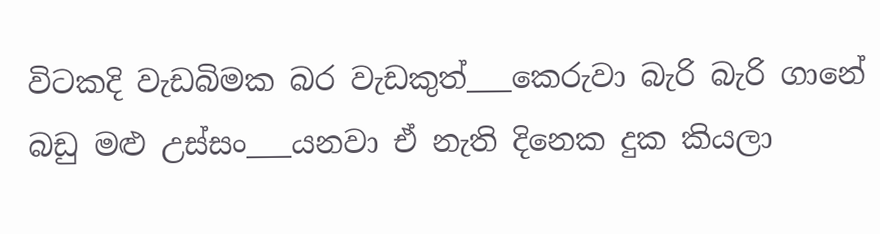විටකදි වැඩබිමක බර වැඩකුත්___කෙරුවා බැරි බැරි ගානේ බඩු මළු උස්සං___යනවා ඒ නැති දිනෙක දුක කියලා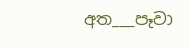අත___පෑවා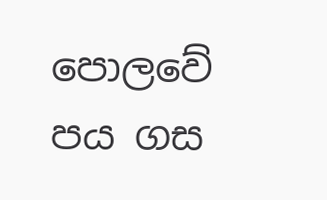පොලවේ පය ගස